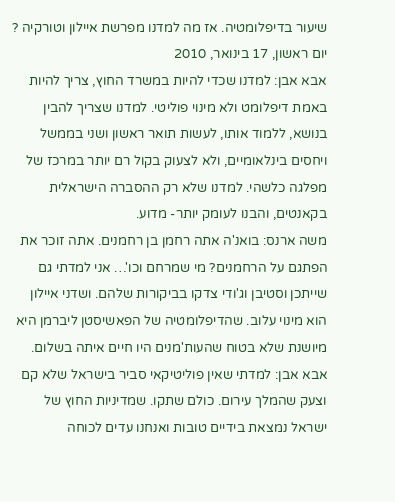שיעור בדיפלומטיה. אז מה למדנו מפרשת איילון וטורקיה ?
יום ראשון, 17 בינואר, 2010
אבא אבן: למדנו שכדי להיות במשרד החוץ, צריך להיות באמת דיפלומט ולא מינוי פוליטי. למדנו שצריך להבין בנושא, ללמוד אותו, לעשות תואר ראשון ושני בממשל ויחסים בינלאומיים, ולא לצעוק בקול רם יותר במרכז של מפלגה כלשהי. למדנו שלא רק ההסברה הישראלית בקאנטים, והבנו לעומק יותר- מדוע.
משה ארנס: בואנ'ה אתה רחמן בן רחמנים. אתה זוכר את הפתגם על הרחמנים? מי שמרחם וכו'… אני למדתי גם שייתכן וסטיבן וג'ודי צדקו בביקורות שלהם. ושדני איילון הוא מינוי עלוב. שהדיפלומטיה של הפאשיסטן ליברמן היא מיושנת שלא בטוח שהעות'מנים היו חיים איתה בשלום.
אבא אבן: למדתי שאין פוליטיקאי סביר בישראל שלא קם וצעק שהמלך עירום. כולם שתקו. שמדיניות החוץ של ישראל נמצאת בידיים טובות ואנחנו עדים לכוחה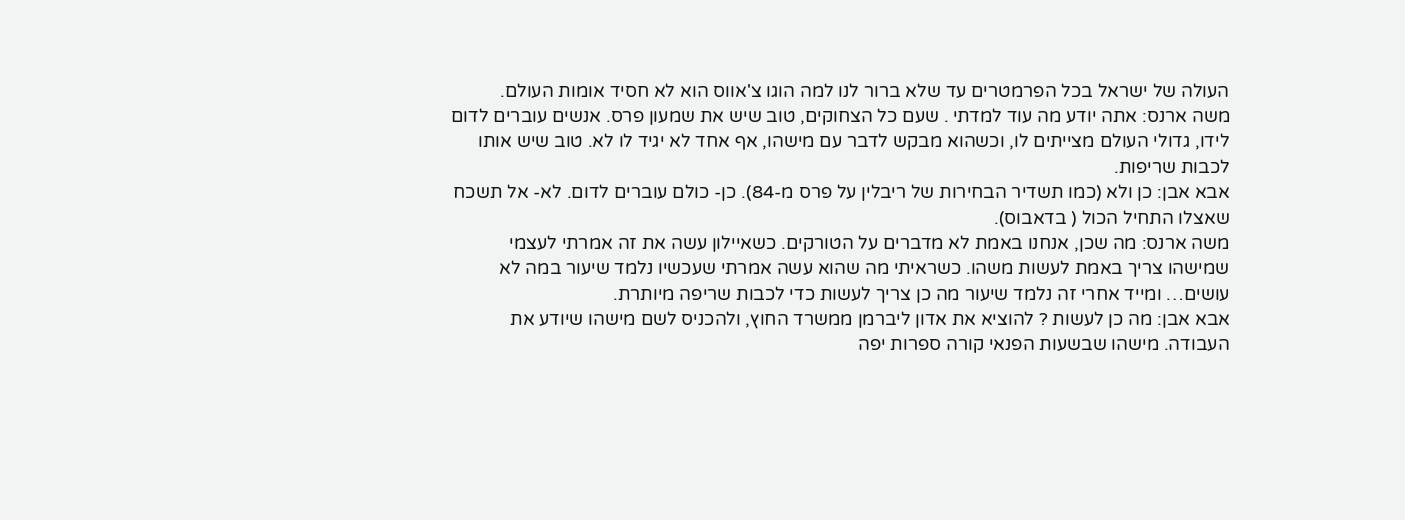העולה של ישראל בכל הפרמטרים עד שלא ברור לנו למה הוגו צ'אווס הוא לא חסיד אומות העולם.
משה ארנס: אתה יודע מה עוד למדתי . שעם כל הצחוקים, טוב שיש את שמעון פרס. אנשים עוברים לדום לידו, גדולי העולם מצייתים לו, וכשהוא מבקש לדבר עם מישהו, אף אחד לא יגיד לו לא. טוב שיש אותו לכבות שריפות.
אבא אבן: כן ולא (כמו תשדיר הבחירות של ריבלין על פרס מ-84). כן- כולם עוברים לדום. לא- אל תשכח שאצלו התחיל הכול ( בדאבוס).
משה ארנס: מה שכן, אנחנו באמת לא מדברים על הטורקים. כשאיילון עשה את זה אמרתי לעצמי שמישהו צריך באמת לעשות משהו. כשראיתי מה שהוא עשה אמרתי שעכשיו נלמד שיעור במה לא עושים… ומייד אחרי זה נלמד שיעור מה כן צריך לעשות כדי לכבות שריפה מיותרת.
אבא אבן: מה כן לעשות ? להוציא את אדון ליברמן ממשרד החוץ, ולהכניס לשם מישהו שיודע את העבודה. מישהו שבשעות הפנאי קורה ספרות יפה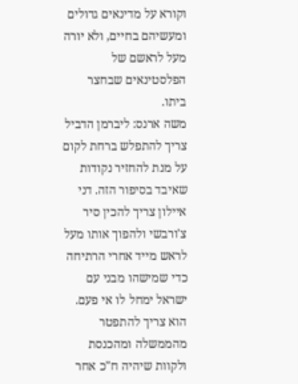וקורא על מדינאים גדולים ומעשיהם בחיים, ולא יורה מעל לראשם של הפלסטינאים שבחצר ביתו.
משה ארנס: ליברמן הדביל צריך להתפלש ברחת לקום על מנת להחזיר נקודות שאיבד בסיפור הזה. דני איילון צריך להכין סיר צ'ורבשי ולהפוך אותו מעל לראש מייד אחרי הרתיחה כדי שמישהו מבני עם ישראל ימחל לו אי פעם. הוא צריך להתפטר מהממשלה ומהכנסת ולקוות שיהיה ח"כ אחר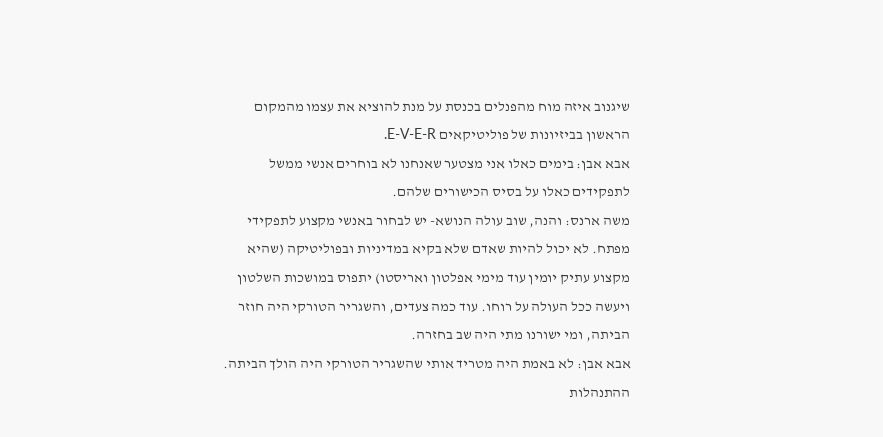שיגנוב איזה מוח מהפנלים בכנסת על מנת להוציא את עצמו מהמקום הראשון בביזיונות של פוליטיקאים E-V-E-R.
אבא אבן: בימים כאלו אני מצטער שאנחנו לא בוחרים אנשי ממשל לתפקידים כאלו על בסיס הכישורים שלהם.
משה ארנס: והנה, שוב עולה הנושא- יש לבחור באנשי מקצוע לתפקידי מפתח. לא יכול להיות שאדם שלא בקיא במדיניות ובפוליטיקה (שהיא מקצוע עתיק יומין עוד מימי אפלטון ואריסטו) יתפוס במושכות השלטון ויעשה ככל העולה על רוחו. עוד כמה צעדים, והשגריר הטורקי היה חוזר הביתה, ומי ישורנו מתי היה שב בחזרה.
אבא אבן: לא באמת היה מטריד אותי שהשגריר הטורקי היה הולך הביתה. ההתנהלות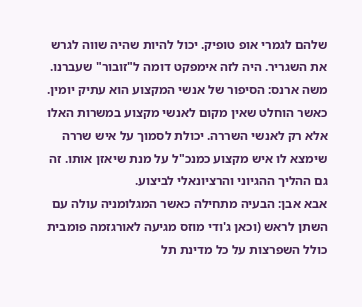שלהם לגמרי אופ טופיק. יכול להיות שהיה שווה לגרש את השגריר. היה לזה אימפקט דומה ל"זובור" שעברנו.
משה ארנס: הסיפור של אנשי המקצוע הוא עתיק יומין. כאשר הוחלט שאין מקום לאנשי מקצוע במשרות האלו אלא רק לאנשי השררה. יכולת לסמוך על איש שררה שימצא לו איש מקצוע כמנכ"ל על מנת שיאזן אותו. זה גם ההליך ההגיוני והרציונאלי לביצוע.
אבא אבן: הבעיה מתחילה כאשר המגלומניה עולה עם השתן לראש (וכאן ג'ודי מוזס מגיעה לאורגזמה פומבית כולל השפרצות על כל מדינת תל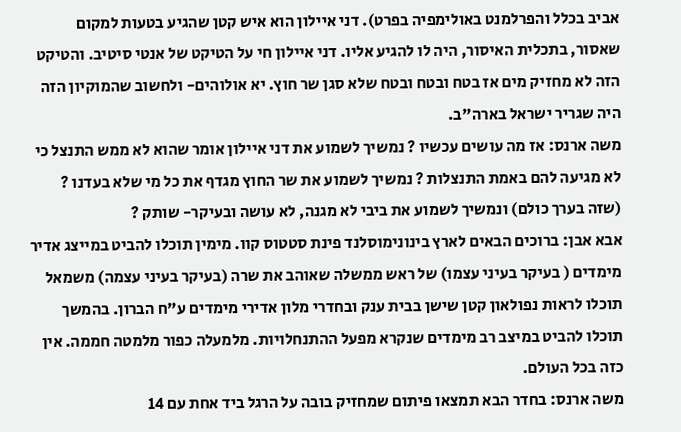אביב בכלל והפרלמנט באולימפיה בפרט). דני איילון הוא איש קטן שהגיע בטעות למקום שאסור, בתכלית האיסור, היה לו להגיע אליו. דני איילון חי על הטיקט של אנטי סיטיב. והטיקט הזה לא מחזיק מים אז בטח ובטח ובטח שלא סגן שר חוץ. יא אולוהים- ולחשוב שהמוקיון הזה היה שגריר ישראל בארה"ב.
משה ארנס: אז מה עושים עכשיו ? נמשיך לשמוע את דני איילון אומר שהוא לא ממש התנצל כי לא מגיעה להם באמת התנצלות ? נמשיך לשמוע את שר החוץ מגדף את כל מי שלא בעדנו ? (שזה בערך כולם) ונמשיך לשמוע את ביבי לא מגנה, לא עושה ובעיקר- שותק ?
אבא אבן: ברוכים הבאים לארץ בינונימוסלנד פינת סטטוס קוו. מימין תוכלו להביט במייצג אדיר מימדים ( בעיקר בעיני עצמו) של ראש ממשלה שאוהב את שרה (בעיקר בעיני עצמה) משמאל תוכלו לראות נפולאון קטן שישן בבית ענק ובחדרי מלון אדירי מימדים ע"ח הברון. בהמשך תוכלו להביט במיצב רב מימדים שנקרא מפעל ההתנחלויות. מלמעלה כפור מלמטה חממה. אין כזה בכל העולם.
משה ארנס: בחדר הבא תמצאו פיתום שמחזיק בובה על הרגל ביד אחת עם 14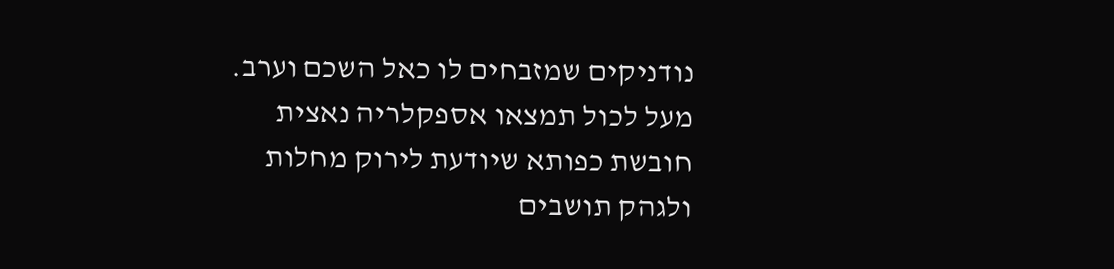נודניקים שמזבחים לו כאל השכם וערב. מעל לכול תמצאו אספקלריה נאצית חובשת כפותא שיודעת לירוק מחלות ולגהק תושבים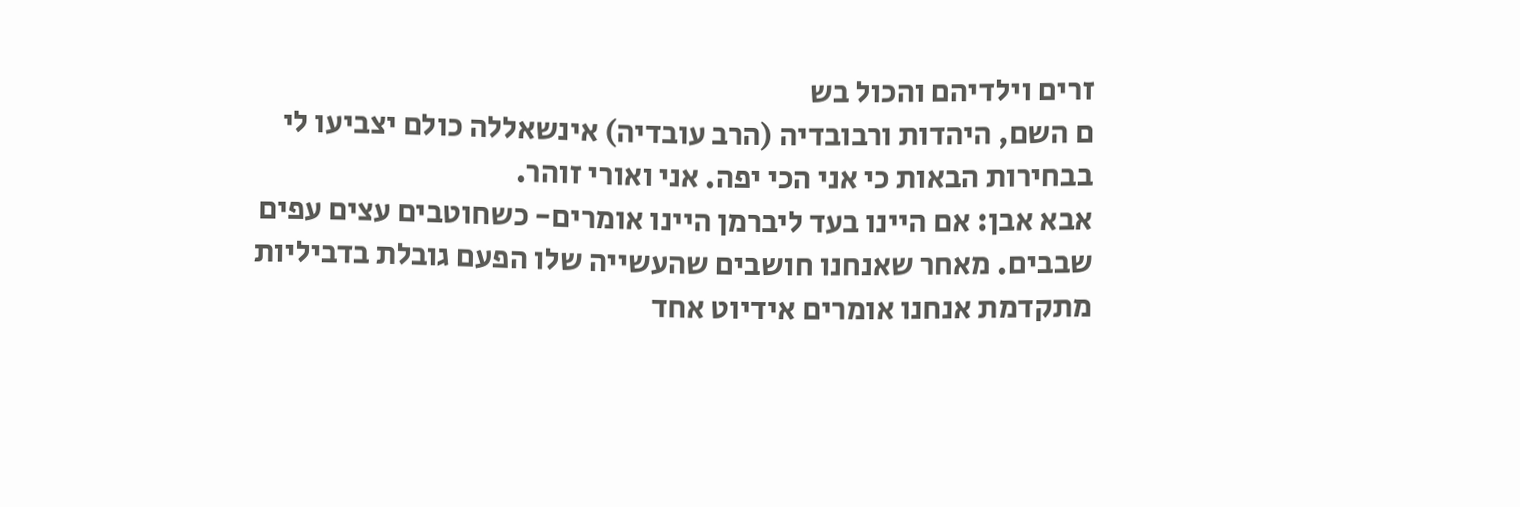זרים וילדיהם והכול בש
ם השם, היהדות ורבובדיה (הרב עובדיה) אינשאללה כולם יצביעו לי בבחירות הבאות כי אני הכי יפה. אני ואורי זוהר.
אבא אבן: אם היינו בעד ליברמן היינו אומרים- כשחוטבים עצים עפים שבבים. מאחר שאנחנו חושבים שהעשייה שלו הפעם גובלת בדביליות מתקדמת אנחנו אומרים אידיוט אחד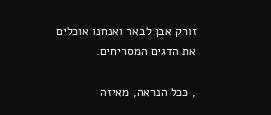זורק אבן לבאר ואנחנו אוכלים את הדגים המסריחים.

, ככל הנראה, מאיזה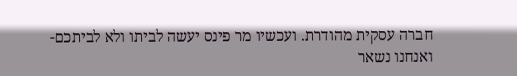חברה עסקית מהודרת. ועכשיו מר פינס יעשה לביתו ולא לביתכם- ואנחנו נשאר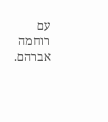עם רוחמה אברהם.